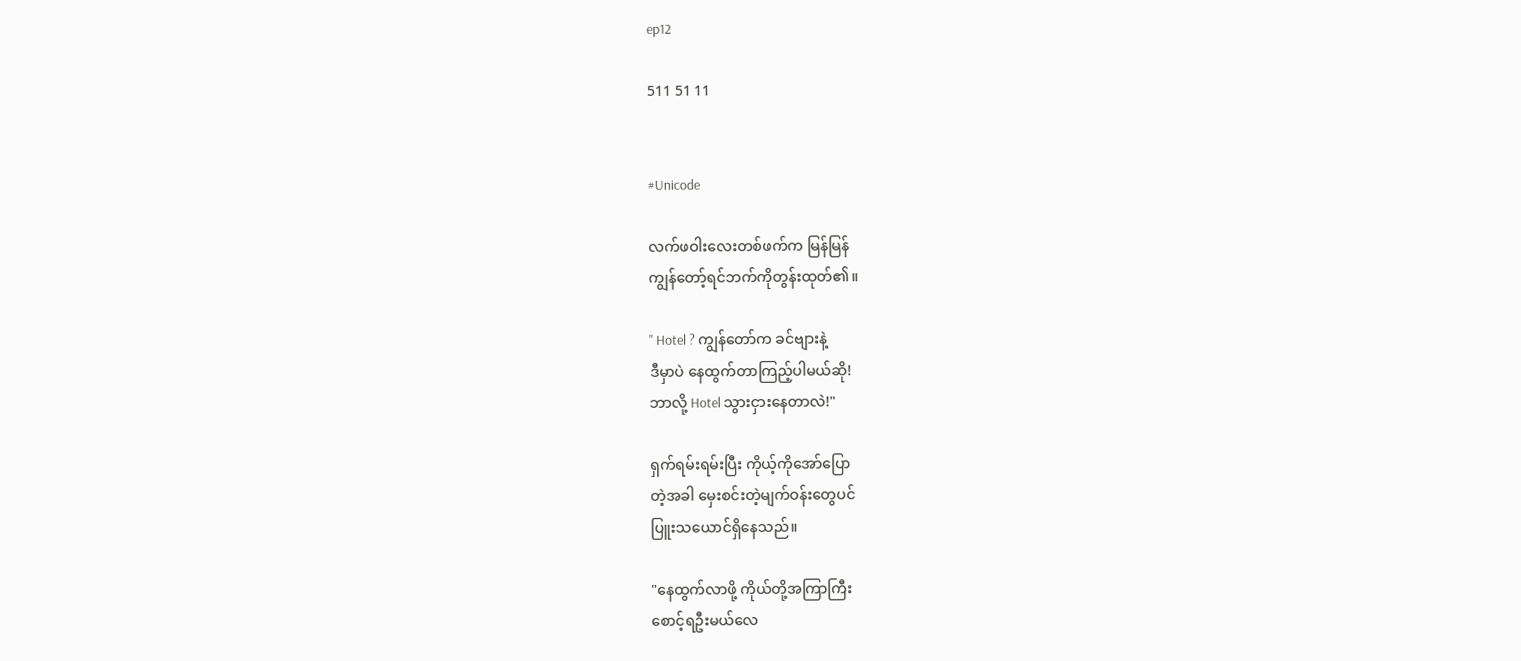ep12

511 51 11


#Unicode

လက်ဖဝါးလေးတစ်ဖက်က မြန်မြန်
ကျွန်တော့်ရင်ဘက်ကိုတွန်းထုတ်၏။

" Hotel ? ကျွန်တော်က ခင်ဗျားနဲ့
ဒီမှာပဲ နေထွက်တာကြည့်ပါမယ်ဆို!
ဘာလို့ Hotel သွားငှားနေတာလဲ!"

ရှက်ရမ်းရမ်းပြီး ကိုယ့်ကိုအော်ပြော
တဲ့အခါ မှေးစင်းတဲ့မျက်ဝန်းတွေပင်
ပြူးသယောင်ရှိနေသည်။

"နေထွက်လာဖို့ ကိုယ်တို့အကြာကြီး
စောင့်ရဦးမယ်လေ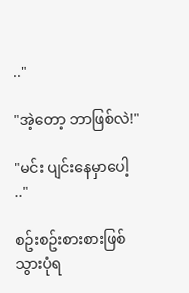.."

"အဲ့တော့ ဘာဖြစ်လဲ!"

"မင်း ပျင်းနေမှာပေါ့ .."

စဥ်းစဥ်းစားစားဖြစ်သွားပုံရ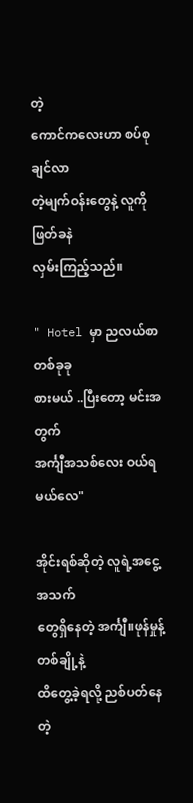တဲ့
ကောင်ကလေးဟာ စပ်စုချင်လာ
တဲ့မျက်ဝန်းတွေနဲ့ လူကို ဖြတ်ခနဲ
လှမ်းကြည့်သည်။

" Hotel မှာ ညလယ်စာတစ်ခုခု
စားမယ် ..ပြီးတော့ မင်းအတွက်
အင်္ကျီအသစ်လေး ဝယ်ရမယ်လေ"

အိုင်းရစ်ဆိုတဲ့ လူရဲ့အငွေ့အသက်
တွေရှိနေတဲ့ အင်္ကျီ။ဖုန်မှုန့်တစ်ချို့နဲ့
ထိတွေ့ခဲ့ရလို့ ညစ်ပတ်နေတဲ့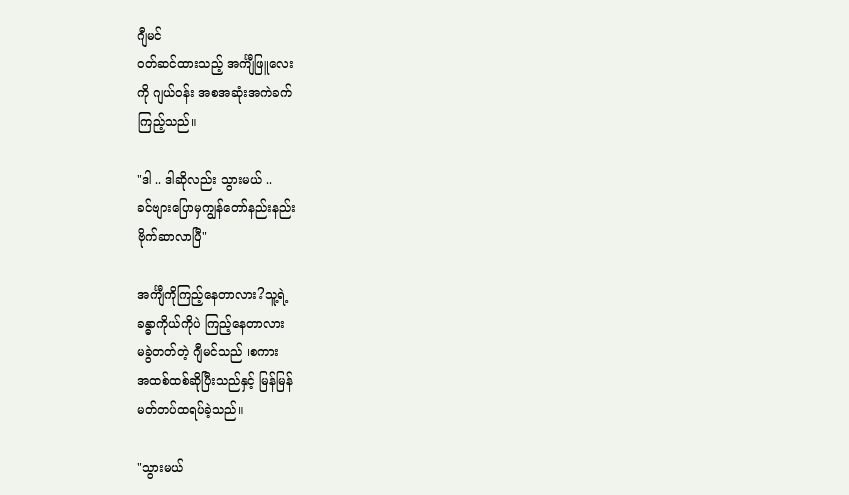ဂျီမင်
ဝတ်ဆင်ထားသည့် အင်္ကျီဖြူလေး
ကို ဂျယ်ဝန်း အစအဆုံးအကဲခက်
ကြည့်သည်။

"ဒါ .. ဒါဆိုလည်း သွားမယ် ..
ခင်ဗျားပြောမှကျွန်တော်နည်းနည်း
ဗိုက်ဆာလာပြီ"

အင်္ကျီကိုကြည့်နေတာလား?သူ့ရဲ့
ခန္ဓာကိုယ်ကိုပဲ ကြည့်နေတာလား
မခွဲတတ်တဲ့ ဂျီမင်သည် ၊စကား
အထစ်ထစ်ဆိုပြီးသည်နှင့် မြန်မြန်
မတ်တပ်ထရပ်ခဲ့သည်။

"သွားမယ်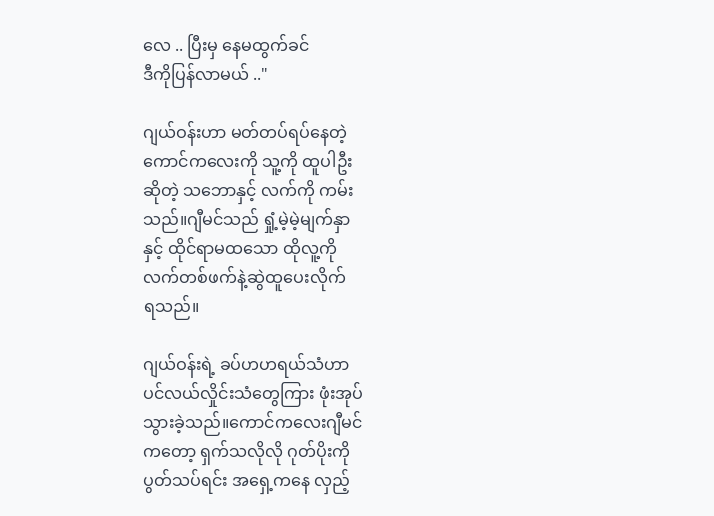လေ .. ပြီးမှ နေမထွက်ခင်
ဒီကိုပြန်လာမယ် .."

ဂျယ်ဝန်းဟာ မတ်တပ်ရပ်နေတဲ့
ကောင်ကလေးကို သူ့ကို ထူပါဦး
ဆိုတဲ့ သဘောနှင့် လက်ကို ကမ်း
သည်။ဂျီမင်သည် ရှုံ့မဲ့မဲ့မျက်နှာ
နှင့် ထိုင်ရာမထသော ထိုလူ့ကို
လက်တစ်ဖက်နဲ့ဆွဲထူပေးလိုက်
ရသည်။

ဂျယ်ဝန်းရဲ့ ခပ်ဟဟရယ်သံဟာ
ပင်လယ်လှိုင်းသံတွေကြား ဖုံးအုပ်
သွားခဲ့သည်။ကောင်ကလေးဂျီမင်
ကတော့ ရှက်သလိုလို ဂုတ်ပိုးကို
ပွတ်သပ်ရင်း အရှေ့ကနေ လှည့်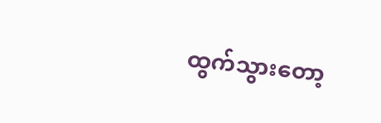ထွက်သွားတော့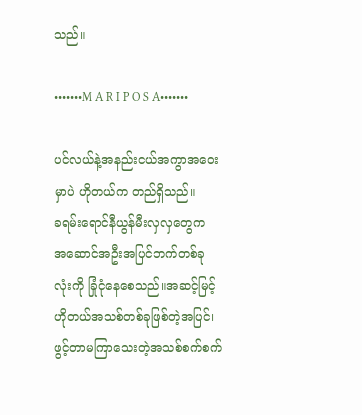သည်။

•••••••M A R I P O S A•••••••

ပင်လယ်နဲ့အနည်းငယ်အကွာအဝေး
မှာပဲ ဟိုတယ်က တည်ရှိသည်။
ခရမ်းရောင်နီယွန်မီးလှလှတွေက
အဆောင်အဦးအပြင်ဘက်တစ်ခု
လုံးကို ခြုံငုံနေစေသည်။အဆင့်မြင့်
ဟိုတယ်အသစ်တစ်ခုဖြစ်တဲ့အပြင်၊
ဖွင့်တာမကြာသေးတဲ့အသစ်စက်စက်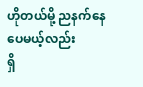ဟိုတယ်မို့ ညနက်နေပေမယ့်လည်း
ရှိ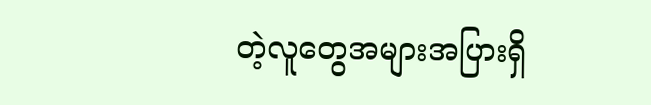တဲ့လူတွေအများအပြားရှိ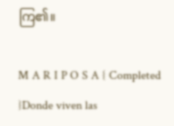ကြ၏။

M A R I P O S A { Completed }Donde viven las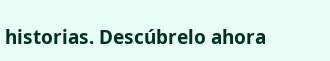historias. Descúbrelo ahora